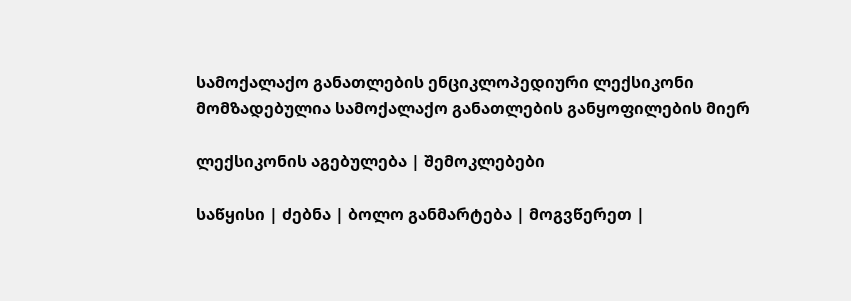სამოქალაქო განათლების ენციკლოპედიური ლექსიკონი
მომზადებულია სამოქალაქო განათლების განყოფილების მიერ

ლექსიკონის აგებულება | შემოკლებები

საწყისი | ძებნა | ბოლო განმარტება | მოგვწერეთ |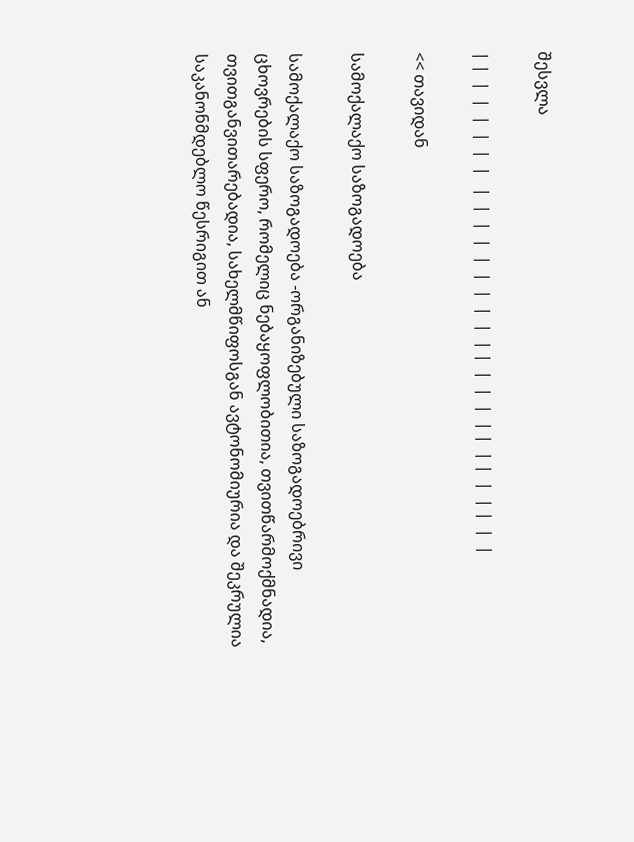შესვლა

| |  |  |  |  |  |  |   |  |  |  |  |  |  |  |  |  | |  |  |  |  | |  | |  |  | |  |  |

<< თავიდან

სამოქალაქო საზოგადოება

სამოქალაქო საზოგადოება -ორგანიზებული საზოგადოებრივი ცხოვრების სფერო, რომელიც ნებაყოფლობითია, თვითწარმოქმნადია, თვითგანვითარებადია, სახელმწიფოსგან ავტონომიურია და შეკრულია საკანონმდებლო წესრიგით ან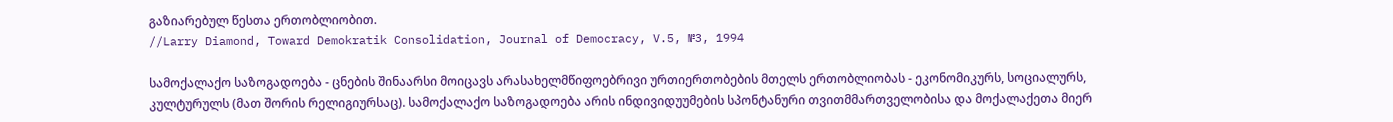გაზიარებულ წესთა ერთობლიობით.
//Larry Diamond, Toward Demokratik Consolidation, Journal of Democracy, V.5, №3, 1994

სამოქალაქო საზოგადოება - ცნების შინაარსი მოიცავს არასახელმწიფოებრივი ურთიერთობების მთელს ერთობლიობას - ეკონომიკურს, სოციალურს, კულტურულს (მათ შორის რელიგიურსაც). სამოქალაქო საზოგადოება არის ინდივიდუუმების სპონტანური თვითმმართველობისა და მოქალაქეთა მიერ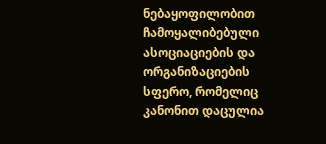ნებაყოფილობით ჩამოყალიბებული ასოციაციების და ორგანიზაციების სფერო, რომელიც კანონით დაცულია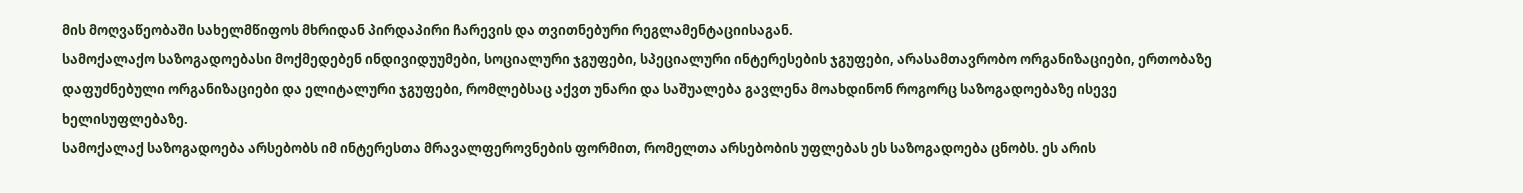მის მოღვაწეობაში სახელმწიფოს მხრიდან პირდაპირი ჩარევის და თვითნებური რეგლამენტაციისაგან.
სამოქალაქო საზოგადოებასი მოქმედებენ ინდივიდუუმები, სოციალური ჯგუფები, სპეციალური ინტერესების ჯგუფები, არასამთავრობო ორგანიზაციები, ერთობაზე დაფუძნებული ორგანიზაციები და ელიტალური ჯგუფები, რომლებსაც აქვთ უნარი და საშუალება გავლენა მოახდინონ როგორც საზოგადოებაზე ისევე ხელისუფლებაზე.
სამოქალაქ საზოგადოება არსებობს იმ ინტერესთა მრავალფეროვნების ფორმით, რომელთა არსებობის უფლებას ეს საზოგადოება ცნობს. ეს არის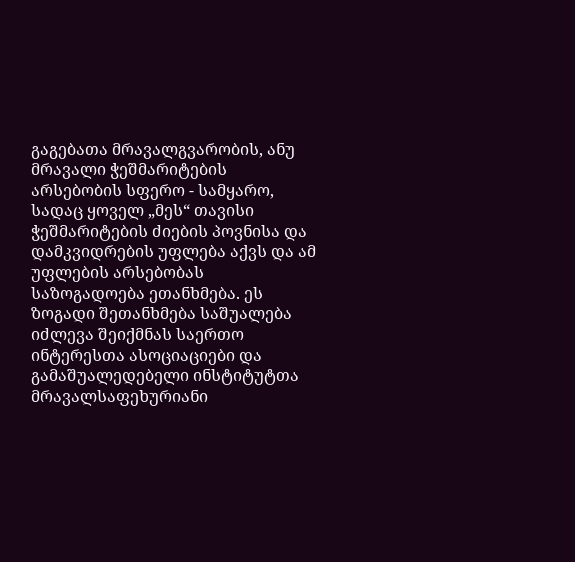გაგებათა მრავალგვარობის, ანუ მრავალი ჭეშმარიტების არსებობის სფერო - სამყარო, სადაც ყოველ „მეს“ თავისი ჭეშმარიტების ძიების პოვნისა და დამკვიდრების უფლება აქვს და ამ უფლების არსებობას საზოგადოება ეთანხმება. ეს ზოგადი შეთანხმება საშუალება იძლევა შეიქმნას საერთო ინტერესთა ასოციაციები და გამაშუალედებელი ინსტიტუტთა მრავალსაფეხურიანი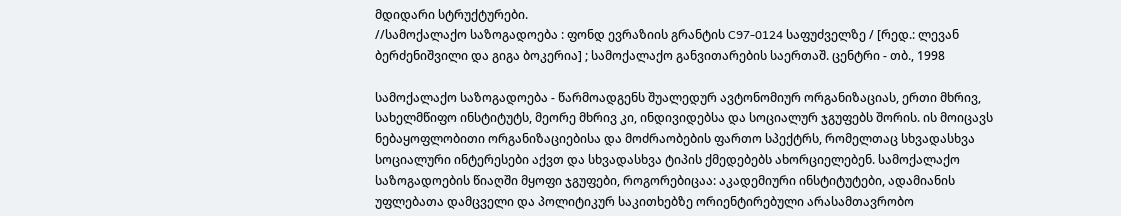მდიდარი სტრუქტურები.
//სამოქალაქო საზოგადოება : ფონდ ევრაზიის გრანტის C97-0124 საფუძველზე / [რედ.: ლევან ბერძენიშვილი და გიგა ბოკერია] ; სამოქალაქო განვითარების საერთაშ. ცენტრი - თბ., 1998

სამოქალაქო საზოგადოება - წარმოადგენს შუალედურ ავტონომიურ ორგანიზაციას, ერთი მხრივ, სახელმწიფო ინსტიტუტს, მეორე მხრივ კი, ინდივიდებსა და სოციალურ ჯგუფებს შორის. ის მოიცავს ნებაყოფლობითი ორგანიზაციებისა და მოძრაობების ფართო სპექტრს, რომელთაც სხვადასხვა სოციალური ინტერესები აქვთ და სხვადასხვა ტიპის ქმედებებს ახორციელებენ. სამოქალაქო საზოგადოების წიაღში მყოფი ჯგუფები, როგორებიცაა: აკადემიური ინსტიტუტები, ადამიანის უფლებათა დამცველი და პოლიტიკურ საკითხებზე ორიენტირებული არასამთავრობო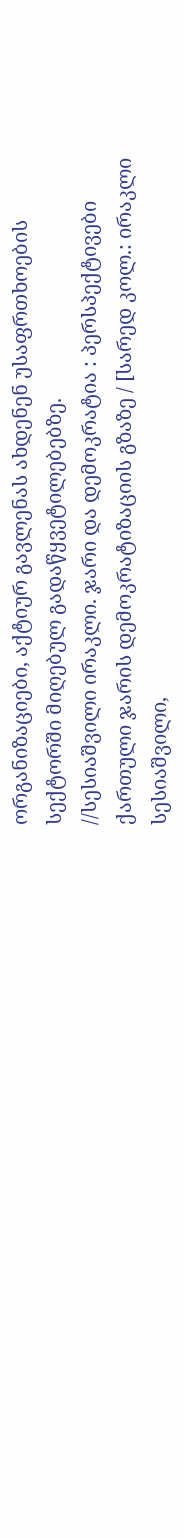ორგანიზაციები, აქტიურ გავლენას ახდენენ უსაფრთხოების სექტორში მიღებულ გადაწყვეტილებებზე.
//სესიაშვილი ირაკლი. ჯარი და დემოკრატია : პერსპექტივები ქართული ჯარის დემოკრატიზაციის გზაზე / [სარედ კოლ.: ირაკლი სესიაშვილი,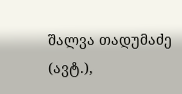შალვა თადუმაძე (ავტ.),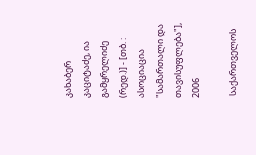კახაბერ კაციტაძე, ია გამყრელიძე (რედ.)] - [თბ. : ასოციაცია "სამართალი და თავისუფლება"], 2006

 საქართველოს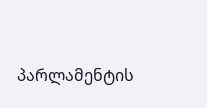პარლამენტის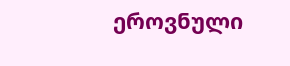ეროვნული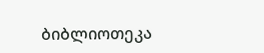ბიბლიოთეკა